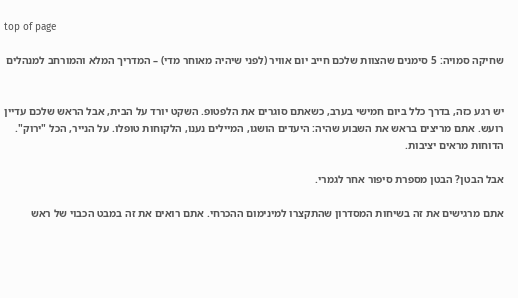top of page

שחיקה סמויה: 5 סימנים שהצוות שלכם חייב יום אוויר (לפני שיהיה מאוחר מדי) – המדריך המלא והמורחב למנהלים


יש רגע כזה, בדרך כלל ביום חמישי בערב, כשאתם סוגרים את הלפטופ. השקט יורד על הבית, אבל הראש שלכם עדיין רועש. אתם מריצים בראש את השבוע שהיה: היעדים הושגו, המיילים נענו, הלקוחות טופלו. על הנייר, הכל "ירוק". הדוחות מראים יציבות.

אבל הבטן? הבטן מספרת סיפור אחר לגמרי.

אתם מרגישים את זה בשיחות המסדרון שהתקצרו למינימום ההכרחי. אתם רואים את זה במבט הכבוי של ראש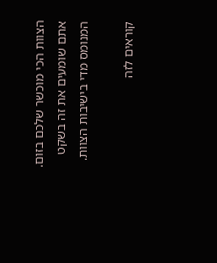הצוות הכי מוכשר שלכם בזום. אתם שומעים את זה בשקט המנומס מדי בישיבות הצוות.

קוראים לזה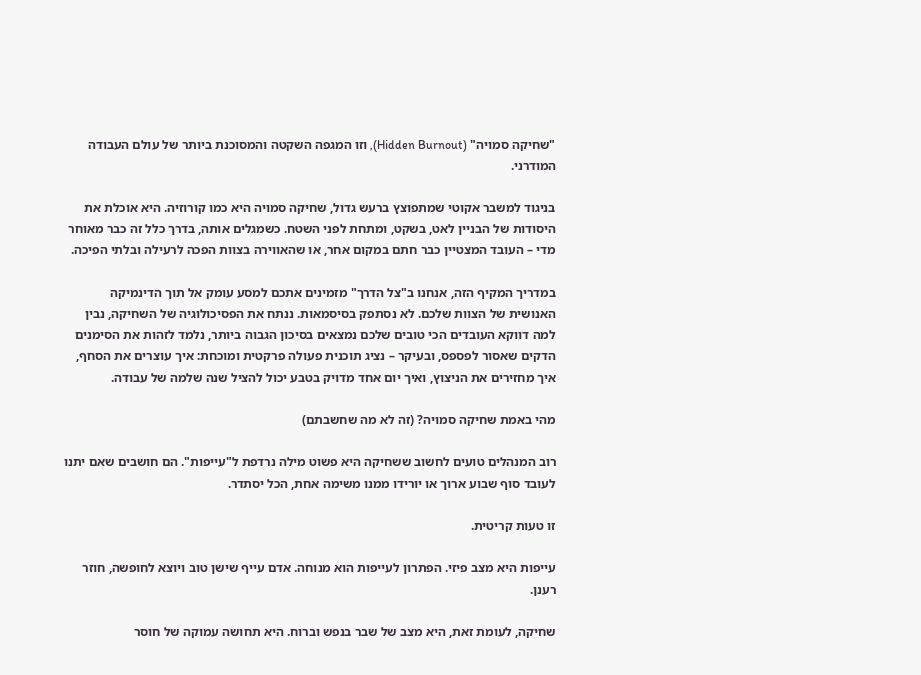"שחיקה סמויה" (Hidden Burnout), וזו המגפה השקטה והמסוכנת ביותר של עולם העבודה המודרני.

בניגוד למשבר אקוטי שמתפוצץ ברעש גדול, שחיקה סמויה היא כמו קורוזיה. היא אוכלת את היסודות של הבניין לאט, בשקט, ומתחת לפני השטח. כשמגלים אותה, בדרך כלל זה כבר מאוחר מדי – העובד המצטיין כבר חתם במקום אחר, או שהאווירה בצוות הפכה לרעילה ובלתי הפיכה.

במדריך המקיף הזה, אנחנו ב"צל הדרך" מזמינים אתכם למסע עומק אל תוך הדינמיקה האנושית של הצוות שלכם. לא נסתפק בסיסמאות. ננתח את הפסיכולוגיה של השחיקה, נבין למה דווקא העובדים הכי טובים שלכם נמצאים בסיכון הגבוה ביותר, נלמד לזהות את הסימנים הדקים שאסור לפספס, ובעיקר – נציג תוכנית פעולה פרקטית ומוכחת: איך עוצרים את הסחף, איך מחזירים את הניצוץ, ואיך יום אחד מדויק בטבע יכול להציל שנה שלמה של עבודה.

מהי באמת שחיקה סמויה? (זה לא מה שחשבתם)

רוב המנהלים טועים לחשוב ששחיקה היא פשוט מילה נרדפת ל"עייפות". הם חושבים שאם יתנו לעובד סוף שבוע ארוך או יורידו ממנו משימה אחת, הכל יסתדר.

זו טעות קריטית.

עייפות היא מצב פיזי. הפתרון לעייפות הוא מנוחה. אדם עייף שישן טוב ויוצא לחופשה, חוזר רענן.

שחיקה, לעומת זאת, היא מצב של שבר בנפש וברוח. היא תחושה עמוקה של חוסר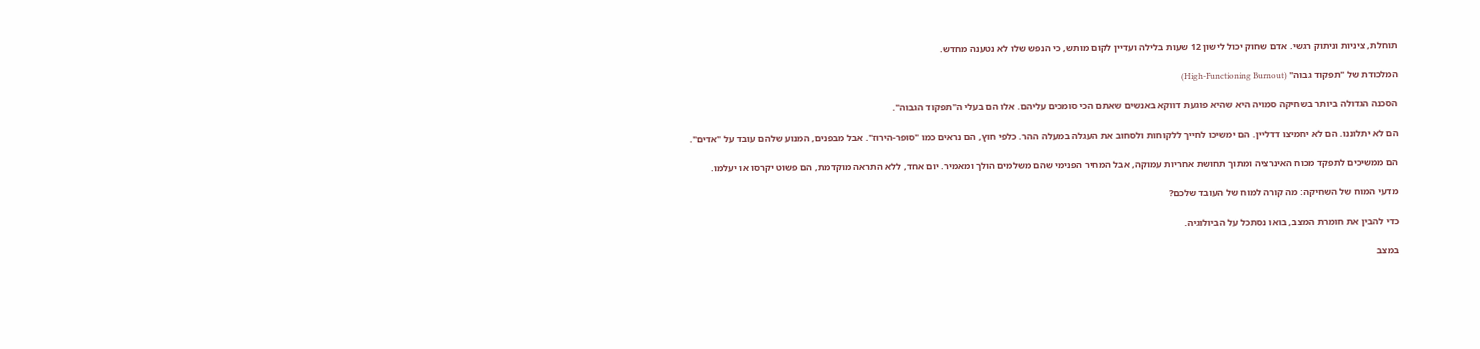תוחלת, ציניות וניתוק רגשי. אדם שחוק יכול לישון 12 שעות בלילה ועדיין לקום מותש, כי הנפש שלו לא נטענה מחדש.

המלכודת של "תפקוד גבוה" (High-Functioning Burnout)

הסכנה הגדולה ביותר בשחיקה סמויה היא שהיא פוגעת דווקא באנשים שאתם הכי סומכים עליהם. אלו הם בעלי ה"תפקוד הגבוה".

הם לא יתלוננו. הם לא יחמיצו דדליין. הם ימשיכו לחייך ללקוחות ולסחוב את העגלה במעלה ההר. כלפי חוץ, הם נראים כמו "סופר-הירוז". אבל מבפנים, המנוע שלהם עובד על "אדים".

הם ממשיכים לתפקד מכוח האינרציה ומתוך תחושת אחריות עמוקה, אבל המחיר הפנימי שהם משלמים הולך ומאמיר. יום אחד, ללא התראה מוקדמת, הם פשוט יקרסו או יעלמו.

מדעי המוח של השחיקה: מה קורה למוח של העובד שלכם?

כדי להבין את חומרת המצב, בואו נסתכל על הביולוגיה.

במצב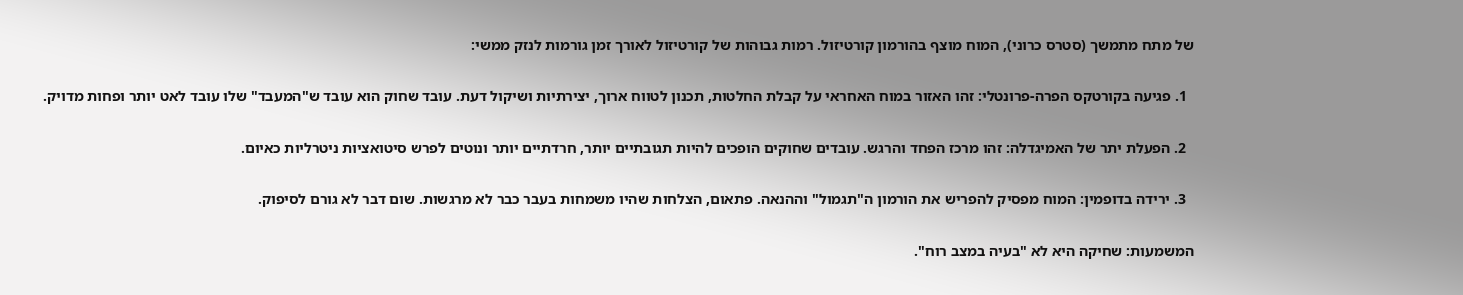של מתח מתמשך (סטרס כרוני), המוח מוצף בהורמון קורטיזול. רמות גבוהות של קורטיזול לאורך זמן גורמות לנזק ממשי:

  1. פגיעה בקורטקס הפרה-פרונטלי: זהו האזור במוח האחראי על קבלת החלטות, תכנון לטווח ארוך, יצירתיות ושיקול דעת. עובד שחוק הוא עובד ש"המעבד" שלו עובד לאט יותר ופחות מדויק.

  2. הפעלת יתר של האמיגדלה: זהו מרכז הפחד והרגש. עובדים שחוקים הופכים להיות תגובתיים יותר, חרדתיים יותר ונוטים לפרש סיטואציות ניטרליות כאיום.

  3. ירידה בדופמין: המוח מפסיק להפריש את הורמון ה"תגמול" וההנאה. פתאום, הצלחות שהיו משמחות בעבר כבר לא מרגשות. שום דבר לא גורם לסיפוק.

המשמעות: שחיקה היא לא "בעיה במצב רוח".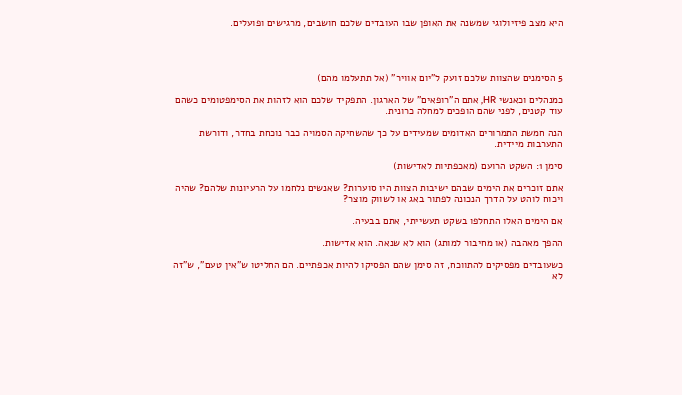היא מצב פיזיולוגי שמשנה את האופן שבו העובדים שלכם חושבים, מרגישים ופועלים.




5 הסימנים שהצוות שלכם זועק ל"יום אוויר" (אל תתעלמו מהם)

כמנהלים וכאנשי HR, אתם ה"רופאים" של הארגון. התפקיד שלכם הוא לזהות את הסימפטומים כשהם עוד קטנים, לפני שהם הופכים למחלה כרונית.

הנה חמשת התמרורים האדומים שמעידים על כך שהשחיקה הסמויה כבר נוכחת בחדר, ודורשת התערבות מיידית.

סימן 1: השקט הרועם (מאכפתיות לאדישות)

אתם זוכרים את הימים שבהם ישיבות הצוות היו סוערות? שאנשים נלחמו על הרעיונות שלהם? שהיה ויכוח לוהט על הדרך הנכונה לפתור באג או לשווק מוצר?

אם הימים האלו התחלפו בשקט תעשייתי, אתם בבעיה.

ההפך מאהבה (או מחיבור למותג) הוא לא שנאה. הוא אדישות.

כשעובדים מפסיקים להתווכח, זה סימן שהם הפסיקו להיות אכפתיים. הם החליטו ש"אין טעם", ש"זה לא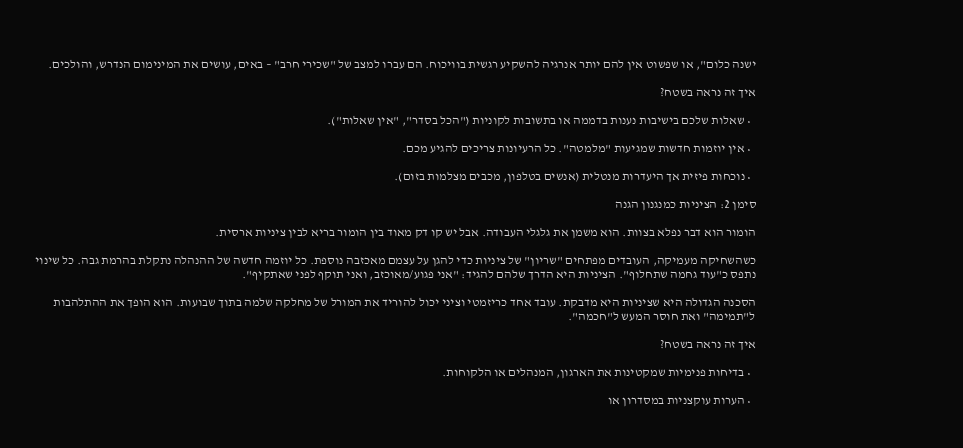ישנה כלום", או שפשוט אין להם יותר אנרגיה להשקיע רגשית בוויכוח. הם עברו למצב של "שכירי חרב" – באים, עושים את המינימום הנדרש, והולכים.

איך זה נראה בשטח?

  • שאלות שלכם בישיבות נענות בדממה או בתשובות לקוניות ("הכל בסדר", "אין שאלות").

  • אין יוזמות חדשות שמגיעות "מלמטה". כל הרעיונות צריכים להגיע מכם.

  • נוכחות פיזית אך היעדרות מנטלית (אנשים בטלפון, מכבים מצלמות בזום).

סימן 2: הציניות כמנגנון הגנה

הומור הוא דבר נפלא בצוות. הוא משמן את גלגלי העבודה. אבל יש קו דק מאוד בין הומור בריא לבין ציניות ארסית.

כשהשחיקה מעמיקה, העובדים מפתחים "שריון" של ציניות כדי להגן על עצמם מאכזבה נוספת. כל יוזמה חדשה של ההנהלה נתקלת בהרמת גבה. כל שינוי נתפס כ"עוד גחמה שתחלוף". הציניות היא הדרך שלהם להגיד: "אני פגוע/מאוכזב, ואני תוקף לפני שאתקיף".

הסכנה הגדולה היא שציניות היא מדבקת. עובד אחד כריזמטי וציני יכול להוריד את המורל של מחלקה שלמה בתוך שבועות. הוא הופך את ההתלהבות ל"תמימה" ואת חוסר המעש ל"חכמה".

איך זה נראה בשטח?

  • בדיחות פנימיות שמקטינות את הארגון, המנהלים או הלקוחות.

  • הערות עוקצניות במסדרון או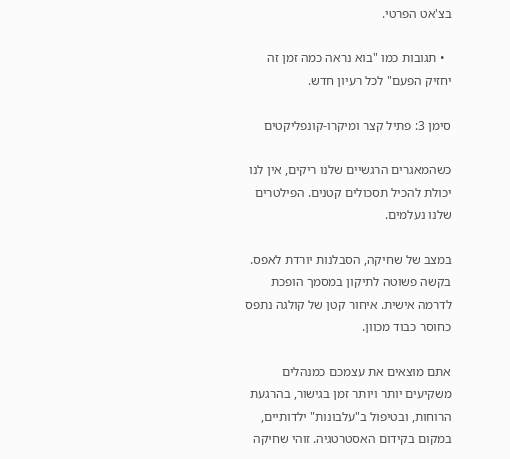בצ'אט הפרטי.

  • תגובות כמו "בוא נראה כמה זמן זה יחזיק הפעם" לכל רעיון חדש.

סימן 3: פתיל קצר ומיקרו-קונפליקטים

כשהמאגרים הרגשיים שלנו ריקים, אין לנו יכולת להכיל תסכולים קטנים. הפילטרים שלנו נעלמים.

במצב של שחיקה, הסבלנות יורדת לאפס. בקשה פשוטה לתיקון במסמך הופכת לדרמה אישית. איחור קטן של קולגה נתפס כחוסר כבוד מכוון.

אתם מוצאים את עצמכם כמנהלים משקיעים יותר ויותר זמן בגישור, בהרגעת הרוחות, ובטיפול ב"עלבונות" ילדותיים, במקום בקידום האסטרטגיה. זוהי שחיקה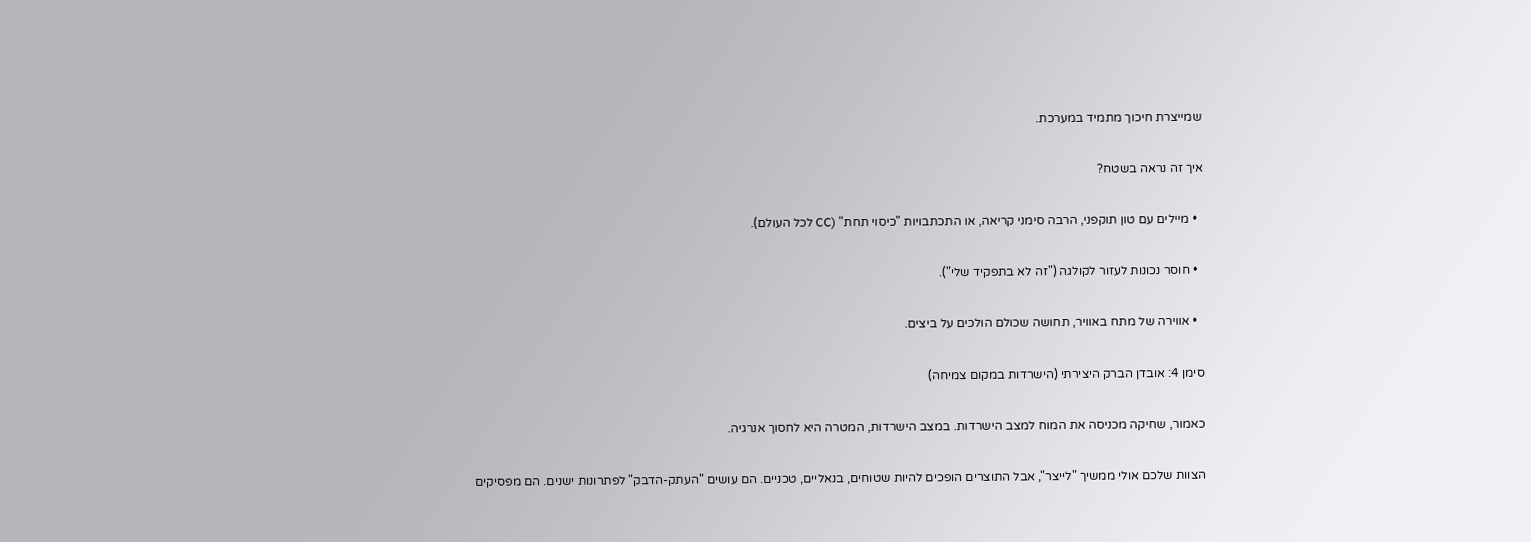שמייצרת חיכוך מתמיד במערכת.

איך זה נראה בשטח?

  • מיילים עם טון תוקפני, הרבה סימני קריאה, או התכתבויות "כיסוי תחת" (CC לכל העולם).

  • חוסר נכונות לעזור לקולגה ("זה לא בתפקיד שלי").

  • אווירה של מתח באוויר, תחושה שכולם הולכים על ביצים.

סימן 4: אובדן הברק היצירתי (הישרדות במקום צמיחה)

כאמור, שחיקה מכניסה את המוח למצב הישרדות. במצב הישרדות, המטרה היא לחסוך אנרגיה.

הצוות שלכם אולי ממשיך "לייצר", אבל התוצרים הופכים להיות שטוחים, בנאליים, טכניים. הם עושים "העתק-הדבק" לפתרונות ישנים. הם מפסיקים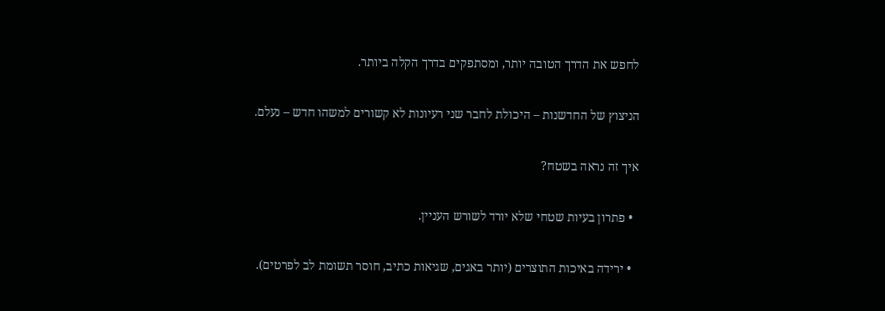לחפש את הדרך הטובה יותר, ומסתפקים בדרך הקלה ביותר.

הניצוץ של החדשנות – היכולת לחבר שני רעיונות לא קשורים למשהו חדש – נעלם.

איך זה נראה בשטח?

  • פתרון בעיות שטחי שלא יורד לשורש העניין.

  • ירידה באיכות התוצרים (יותר באגים, שגיאות כתיב, חוסר תשומת לב לפרטים).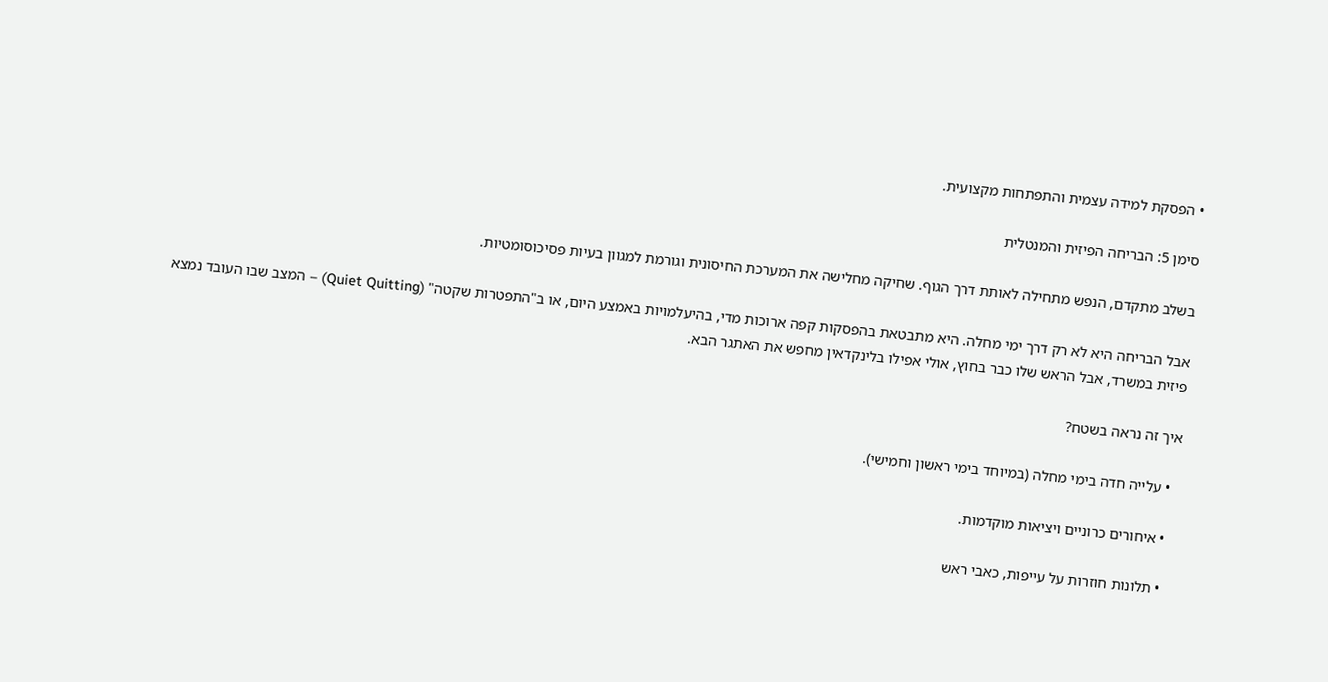• הפסקת למידה עצמית והתפתחות מקצועית.

סימן 5: הבריחה הפיזית והמנטלית

בשלב מתקדם, הנפש מתחילה לאותת דרך הגוף. שחיקה מחלישה את המערכת החיסונית וגורמת למגוון בעיות פסיכוסומטיות.

אבל הבריחה היא לא רק דרך ימי מחלה. היא מתבטאת בהפסקות קפה ארוכות מדי, בהיעלמויות באמצע היום, או ב"התפטרות שקטה" (Quiet Quitting) – המצב שבו העובד נמצא פיזית במשרד, אבל הראש שלו כבר בחוץ, אולי אפילו בלינקדאין מחפש את האתגר הבא.

איך זה נראה בשטח?

  • עלייה חדה בימי מחלה (במיוחד בימי ראשון וחמישי).

  • איחורים כרוניים ויציאות מוקדמות.

  • תלונות חוזרות על עייפות, כאבי ראש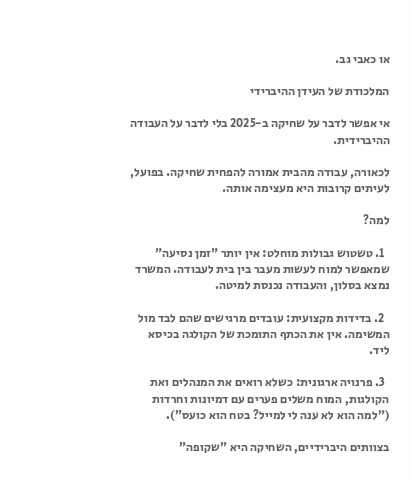או כאבי גב.

המלכודת של העידן ההיברידי

אי אפשר לדבר על שחיקה ב-2025 בלי לדבר על העבודה ההיברידית.

לכאורה, עבודה מהבית אמורה להפחית שחיקה. בפועל, לעיתים קרובות היא מעצימה אותה.

למה?

  1. טשטוש גבולות מוחלט: אין יותר "זמן נסיעה" שמאפשר למוח לעשות מעבר בין בית לעבודה. המשרד נמצא בסלון, והעבודה נכנסת למיטה.

  2. בדידות מקצועית: עובדים מרגישים שהם לבד מול המשימה. אין את הכתף התומכת של הקולגה בכיסא ליד.

  3. פרנויה ארגונית: כשלא רואים את המנהלים ואת הקולגות, המוח משלים פערים עם דמיונות וחרדות ("למה הוא לא ענה לי למייל? בטח הוא כועס").

בצוותים היברידיים, השחיקה היא "שקופה"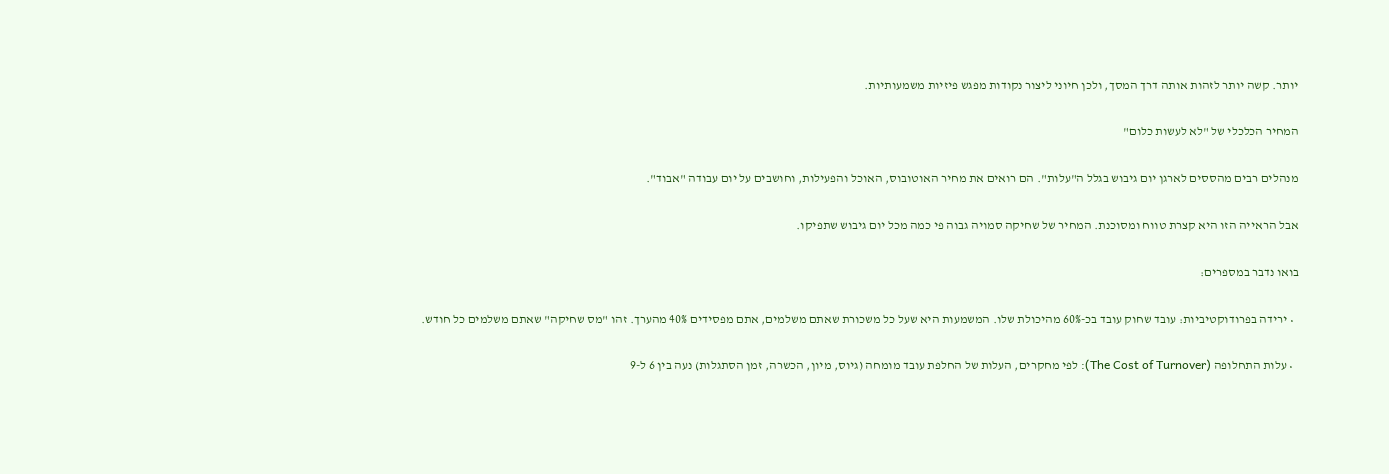יותר. קשה יותר לזהות אותה דרך המסך, ולכן חיוני ליצור נקודות מפגש פיזיות משמעותיות.

המחיר הכלכלי של "לא לעשות כלום"

מנהלים רבים מהססים לארגן יום גיבוש בגלל ה"עלות". הם רואים את מחיר האוטובוס, האוכל והפעילות, וחושבים על יום עבודה "אבוד".

אבל הראייה הזו היא קצרת טווח ומסוכנת. המחיר של שחיקה סמויה גבוה פי כמה מכל יום גיבוש שתפיקו.

בואו נדבר במספרים:

  • ירידה בפרודוקטיביות: עובד שחוק עובד בכ-60% מהיכולת שלו. המשמעות היא שעל כל משכורת שאתם משלמים, אתם מפסידים 40% מהערך. זהו "מס שחיקה" שאתם משלמים כל חודש.

  • עלות התחלופה (The Cost of Turnover): לפי מחקרים, העלות של החלפת עובד מומחה (גיוס, מיון, הכשרה, זמן הסתגלות) נעה בין 6 ל-9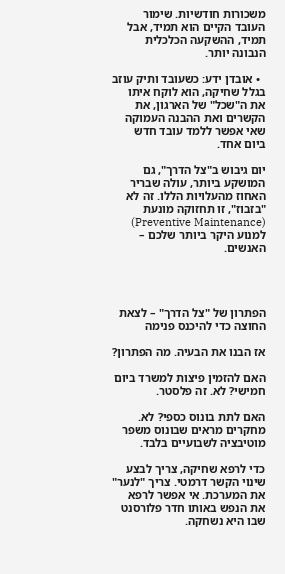משכורות חודשיות. שימור העובד הקיים הוא תמיד, אבל תמיד, ההשקעה הכלכלית הנבונה יותר.

  • אובדן ידע: כשעובד ותיק עוזב בגלל שחיקה, הוא לוקח איתו את ה"שכל" של הארגון, את הקשרים ואת ההבנה העמוקה שאי אפשר ללמד עובד חדש ביום אחד.

יום גיבוש ב"צל הדרך", גם המושקע ביותר, עולה שבריר האחוז מהעלויות הללו. זה לא "בזבוז", זו תחזוקה מונעת (Preventive Maintenance) למנוע היקר ביותר שלכם – האנשים.




הפתרון של "צל הדרך" – לצאת החוצה כדי להיכנס פנימה

אז הבנו את הבעיה. מה הפתרון?

האם להזמין פיצות למשרד ביום חמישי? לא. זה פלסטר.

האם לתת בונוס כספי? לא. מחקרים מראים שבונוס משפר מוטיבציה לשבועיים בלבד.

כדי לרפא שחיקה, צריך לבצע שינוי הקשר דרמטי. צריך "לנער" את המערכת. אי אפשר לרפא את הנפש באותו חדר פלורסנט שבו היא נשחקה.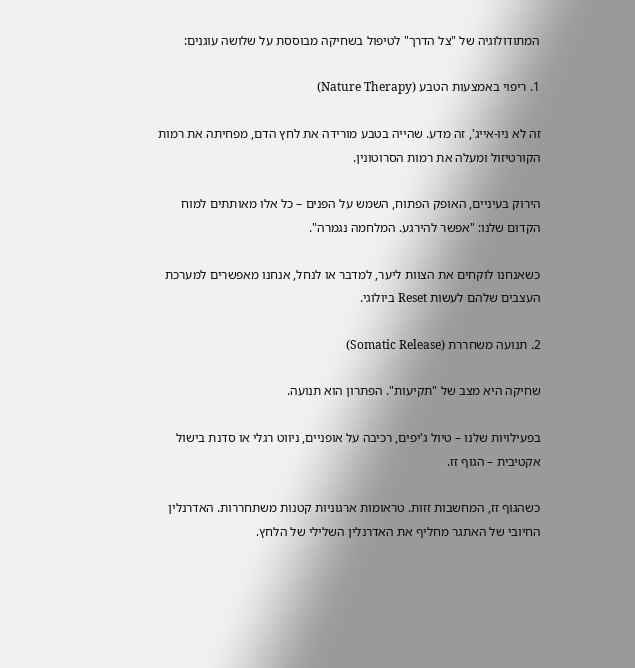המתודולוגיה של "צל הדרך" לטיפול בשחיקה מבוססת על שלושה עוגנים:

1. ריפוי באמצעות הטבע (Nature Therapy)

זה לא ניו-אייג', זה מדע. שהייה בטבע מורידה את לחץ הדם, מפחיתה את רמות הקורטיזול ומעלה את רמות הסרוטונין.

הירוק בעיניים, האופק הפתוח, השמש על הפנים – כל אלו מאותתים למוח הקדום שלנו: "אפשר להירגע. המלחמה נגמרה".

כשאנחנו לוקחים את הצוות ליער, למדבר או לנחל, אנחנו מאפשרים למערכת העצבים שלהם לעשות Reset ביולוגי.

2. תנועה משחררת (Somatic Release)

שחיקה היא מצב של "תקיעות". הפתרון הוא תנועה.

בפעילויות שלנו – טיול ג'יפים, רכיבה על אופניים, ניווט רגלי או סדנת בישול אקטיבית – הגוף זז.

כשהגוף זז, המחשבות זזות. טראומות ארגוניות קטנות משתחררות. האדרנלין החיובי של האתגר מחליף את האדרנלין השלילי של הלחץ.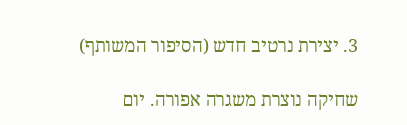3. יצירת נרטיב חדש (הסיפור המשותף)

שחיקה נוצרת משגרה אפורה. יום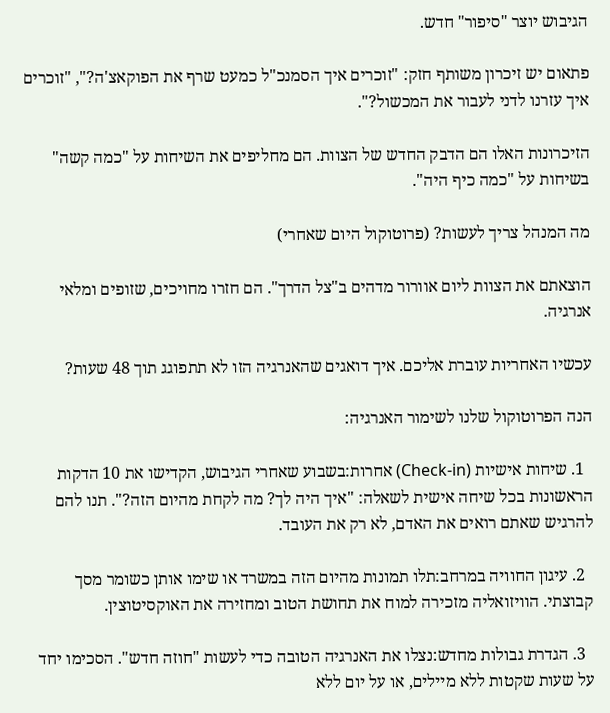הגיבוש יוצר "סיפור" חדש.

פתאום יש זיכרון משותף חזק: "זוכרים איך הסמנכ"ל כמעט שרף את הפוקאצ'ה?", "זוכרים איך עזרנו לדני לעבור את המכשול?".

הזיכרונות האלו הם הדבק החדש של הצוות. הם מחליפים את השיחות על "כמה קשה" בשיחות על "כמה כיף היה".

מה המנהל צריך לעשות? (פרוטוקול היום שאחרי)

הוצאתם את הצוות ליום אוורור מדהים ב"צל הדרך". הם חזרו מחויכים, שזופים ומלאי אנרגיה.

עכשיו האחריות עוברת אליכם. איך דואגים שהאנרגיה הזו לא תתפוגג תוך 48 שעות?

הנה הפרוטוקול שלנו לשימור האנרגיה:

  1. שיחות אישיות (Check-in) אחרות:בשבוע שאחרי הגיבוש, הקדישו את 10 הדקות הראשונות בכל שיחה אישית לשאלה: "איך היה לך? מה לקחת מהיום הזה?". תנו להם להרגיש שאתם רואים את האדם, לא רק את העובד.

  2. עיגון החוויה במרחב:תלו תמונות מהיום הזה במשרד או שימו אותן כשומר מסך קבוצתי. הוויזואליה מזכירה למוח את תחושת הטוב ומחזירה את האוקסיטוצין.

  3. הגדרת גבולות מחדש:נצלו את האנרגיה הטובה כדי לעשות "חוזה חדש". הסכימו יחד על שעות שקטות ללא מיילים, או על יום ללא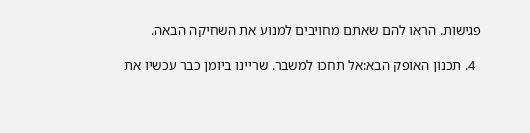פגישות. הראו להם שאתם מחויבים למנוע את השחיקה הבאה.

  4. תכנון האופק הבא:אל תחכו למשבר. שריינו ביומן כבר עכשיו את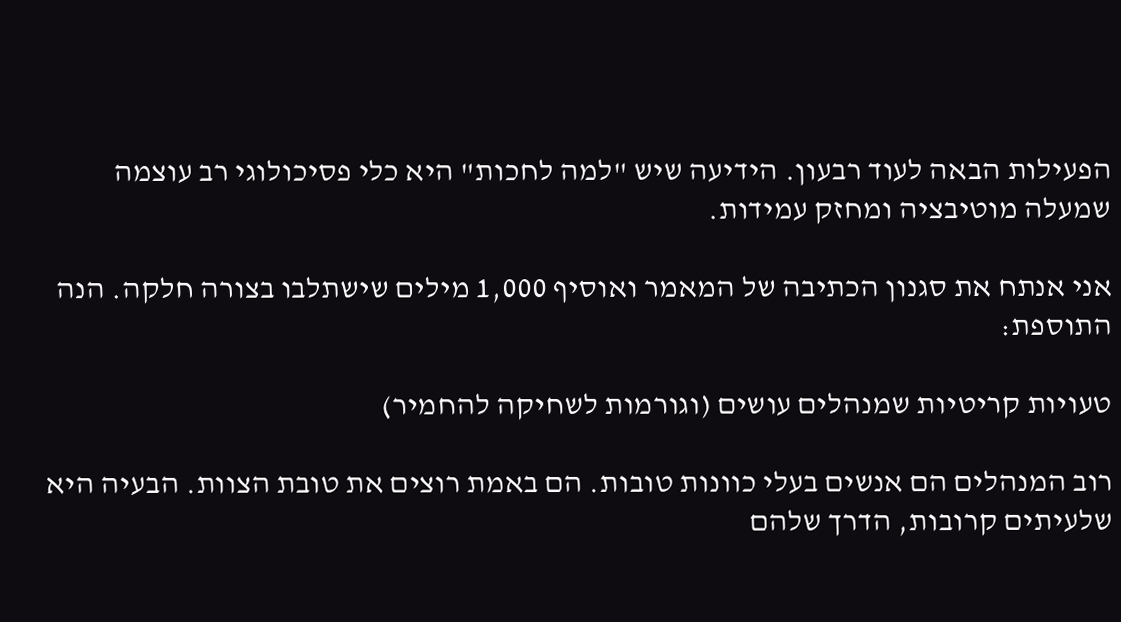הפעילות הבאה לעוד רבעון. הידיעה שיש "למה לחכות" היא כלי פסיכולוגי רב עוצמה שמעלה מוטיבציה ומחזק עמידות.

אני אנתח את סגנון הכתיבה של המאמר ואוסיף 1,000 מילים שישתלבו בצורה חלקה. הנה התוספת:

טעויות קריטיות שמנהלים עושים (וגורמות לשחיקה להחמיר)

רוב המנהלים הם אנשים בעלי כוונות טובות. הם באמת רוצים את טובת הצוות. הבעיה היא שלעיתים קרובות, הדרך שלהם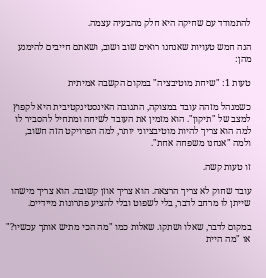להתמודד עם שחיקה היא חלק מהבעיה עצמה.

הנה חמש טעויות שאנחנו רואים שוב ושוב, ושאתם חייבים להימנע מהן:

טעות 1: "שיחת מוטיבציה" במקום הקשבה אמיתית

כשמנהל מזהה עובד במצוקה, התגובה האינסטינקטיבית היא לקפוץ למצב של "תיקון". הוא מזמין את העובד לשיחה ומתחיל להסביר לו למה הוא צריך להיות מוטיבציוני יותר, למה הפרויקט הזה חשוב, ולמה "אנחנו משפחה אחת".

זו טעות קשה.

עובד שחוק לא צריך הרצאה. הוא צריך אוזן קשובה. הוא צריך מישהו שייתן לו מרחב לדבר, בלי לשפוט ובלי להציע פתרונות מיידיים.

במקום לדבר, שאלו ושתקו. שאלות כמו "מה הכי מתיש אותך עכשיו?" או "מה היית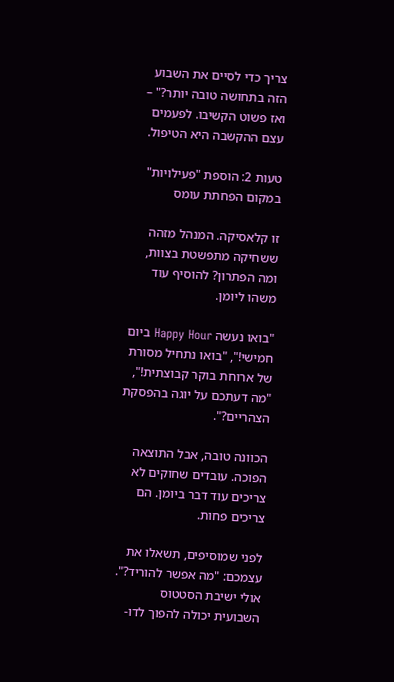צריך כדי לסיים את השבוע הזה בתחושה טובה יותר?" – ואז פשוט הקשיבו. לפעמים עצם ההקשבה היא הטיפול.

טעות 2: הוספת "פעילויות" במקום הפחתת עומס

זו קלאסיקה. המנהל מזהה ששחיקה מתפשטת בצוות, ומה הפתרון? להוסיף עוד משהו ליומן.

"בואו נעשה Happy Hour ביום חמישי!", "בואו נתחיל מסורת של ארוחת בוקר קבוצתית!", "מה דעתכם על יוגה בהפסקת הצהריים?".

הכוונה טובה, אבל התוצאה הפוכה. עובדים שחוקים לא צריכים עוד דבר ביומן. הם צריכים פחות.

לפני שמוסיפים, תשאלו את עצמכם: "מה אפשר להוריד?". אולי ישיבת הסטטוס השבועית יכולה להפוך לדו-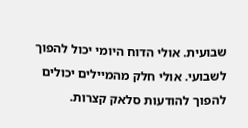שבועית. אולי הדוח היומי יכול להפוך לשבועי. אולי חלק מהמיילים יכולים להפוך להודעות סלאק קצרות.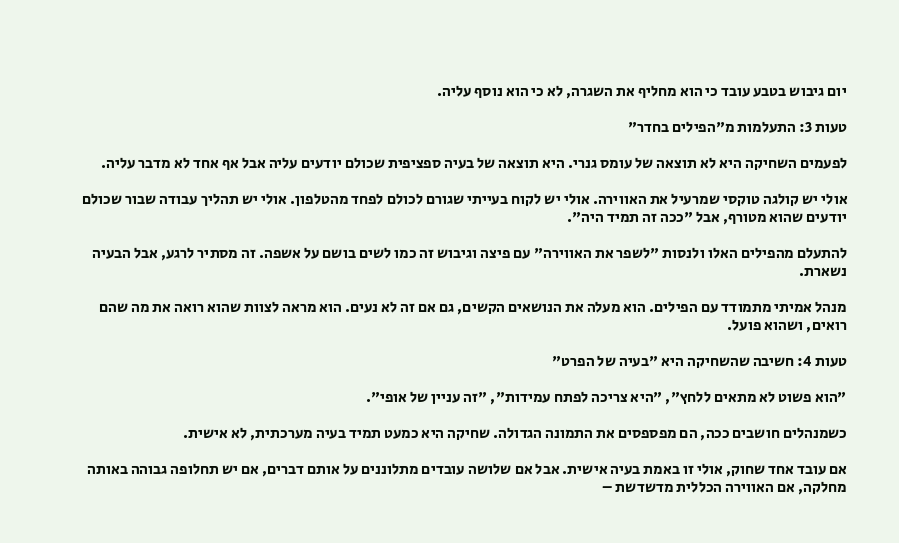יום גיבוש בטבע עובד כי הוא מחליף את השגרה, לא כי הוא נוסף עליה.

טעות 3: התעלמות מ"הפילים בחדר"

לפעמים השחיקה היא לא תוצאה של עומס גנרי. היא תוצאה של בעיה ספציפית שכולם יודעים עליה אבל אף אחד לא מדבר עליה.

אולי יש קולגה טוקסי שמרעיל את האווירה. אולי יש לקוח בעייתי שגורם לכולם לפחד מהטלפון. אולי יש תהליך עבודה שבור שכולם יודעים שהוא מטורף, אבל "ככה זה תמיד היה".

להתעלם מהפילים האלו ולנסות "לשפר את האווירה" עם פיצה וגיבוש זה כמו לשים בושם על אשפה. זה מסתיר לרגע, אבל הבעיה נשארת.

מנהל אמיתי מתמודד עם הפילים. הוא מעלה את הנושאים הקשים, גם אם זה לא נעים. הוא מראה לצוות שהוא רואה את מה שהם רואים, ושהוא פועל.

טעות 4: חשיבה שהשחיקה היא "בעיה של הפרט"

"הוא פשוט לא מתאים ללחץ", "היא צריכה לפתח עמידות", "זה עניין של אופי".

כשמנהלים חושבים ככה, הם מפספסים את התמונה הגדולה. שחיקה היא כמעט תמיד בעיה מערכתית, לא אישית.

אם עובד אחד שחוק, אולי זו באמת בעיה אישית. אבל אם שלושה עובדים מתלוננים על אותם דברים, אם יש תחלופה גבוהה באותה מחלקה, אם האווירה הכללית מדשדשת –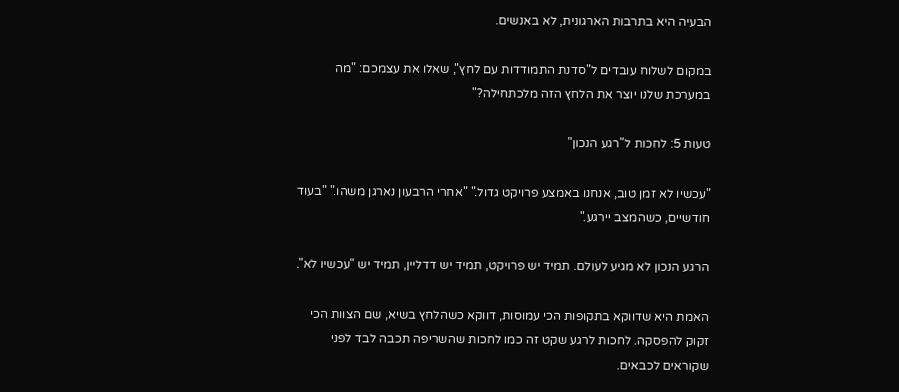הבעיה היא בתרבות הארגונית, לא באנשים.

במקום לשלוח עובדים ל"סדנת התמודדות עם לחץ", שאלו את עצמכם: "מה במערכת שלנו יוצר את הלחץ הזה מלכתחילה?"

טעות 5: לחכות ל"רגע הנכון"

"עכשיו לא זמן טוב, אנחנו באמצע פרויקט גדול." "אחרי הרבעון נארגן משהו." "בעוד חודשיים, כשהמצב יירגע."

הרגע הנכון לא מגיע לעולם. תמיד יש פרויקט, תמיד יש דדליין, תמיד יש "עכשיו לא".

האמת היא שדווקא בתקופות הכי עמוסות, דווקא כשהלחץ בשיא, שם הצוות הכי זקוק להפסקה. לחכות לרגע שקט זה כמו לחכות שהשריפה תכבה לבד לפני שקוראים לכבאים.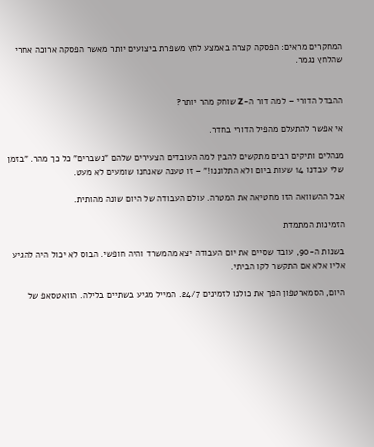המחקרים מראים: הפסקה קצרה באמצע לחץ משפרת ביצועים יותר מאשר הפסקה ארוכה אחרי שהלחץ נגמר.


ההבדל הדורי – למה דור ה-Z שוחק מהר יותר?

אי אפשר להתעלם מהפיל הדורי בחדר.

מנהלים ותיקים רבים מתקשים להבין למה העובדים הצעירים שלהם "נשברים" כל כך מהר. "בזמן שלי עבדנו 14 שעות ביום ולא התלוננו!" – זו טענה שאנחנו שומעים לא מעט.

אבל ההשוואה הזו מחטיאה את המטרה. עולם העבודה של היום שונה מהותית.

הזמינות המתמדת

בשנות ה-90, עובד שסיים את יום העבודה יצא מהמשרד והיה חופשי. הבוס לא יכול היה להגיע אליו אלא אם התקשר לקו הביתי.

היום, הסמארטפון הפך את כולנו לזמינים 24/7. המייל מגיע בשתיים בלילה. הוואטסאפ של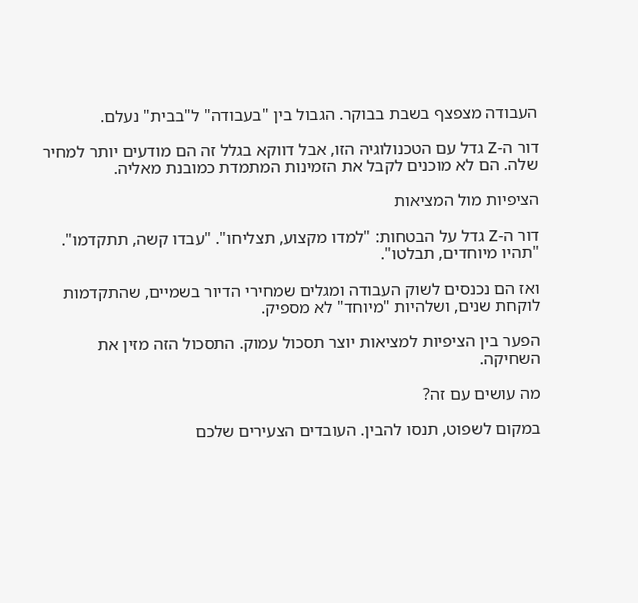העבודה מצפצף בשבת בבוקר. הגבול בין "בעבודה" ל"בבית" נעלם.

דור ה-Z גדל עם הטכנולוגיה הזו, אבל דווקא בגלל זה הם מודעים יותר למחיר שלה. הם לא מוכנים לקבל את הזמינות המתמדת כמובנת מאליה.

הציפיות מול המציאות

דור ה-Z גדל על הבטחות: "למדו מקצוע, תצליחו". "עבדו קשה, תתקדמו". "תהיו מיוחדים, תבלטו".

ואז הם נכנסים לשוק העבודה ומגלים שמחירי הדיור בשמיים, שהתקדמות לוקחת שנים, ושלהיות "מיוחד" לא מספיק.

הפער בין הציפיות למציאות יוצר תסכול עמוק. התסכול הזה מזין את השחיקה.

מה עושים עם זה?

במקום לשפוט, תנסו להבין. העובדים הצעירים שלכם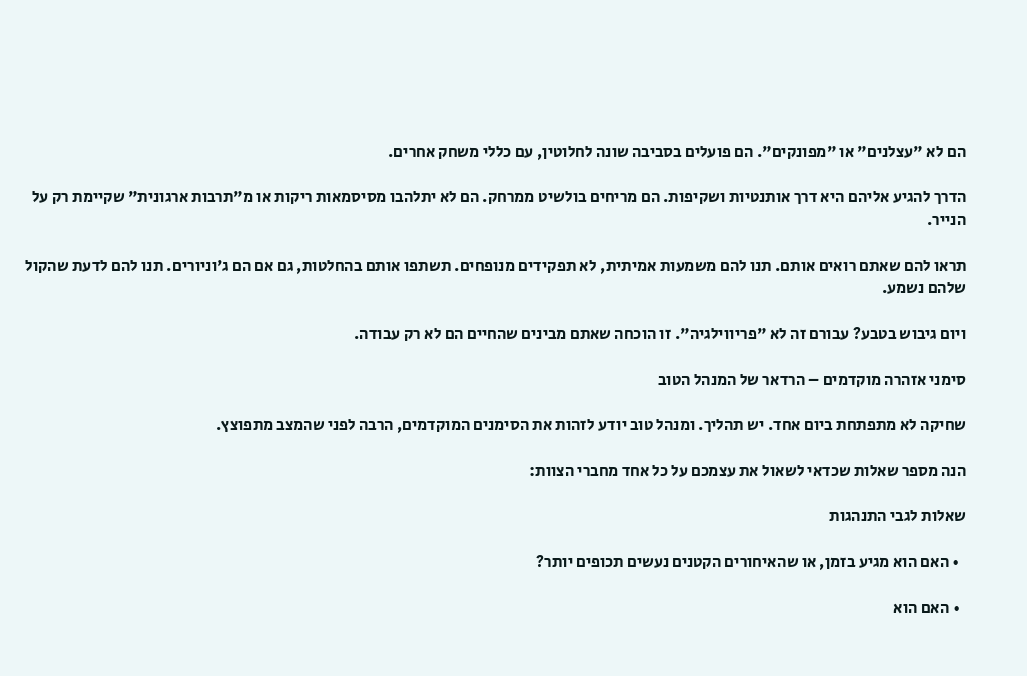הם לא "עצלנים" או "מפונקים". הם פועלים בסביבה שונה לחלוטין, עם כללי משחק אחרים.

הדרך להגיע אליהם היא דרך אותנטיות ושקיפות. הם מריחים בולשיט ממרחק. הם לא יתלהבו מסיסמאות ריקות או מ"תרבות ארגונית" שקיימת רק על הנייר.

תראו להם שאתם רואים אותם. תנו להם משמעות אמיתית, לא תפקידים מנופחים. תשתפו אותם בהחלטות, גם אם הם ג'וניורים. תנו להם לדעת שהקול שלהם נשמע.

ויום גיבוש בטבע? עבורם זה לא "פריווילגיה". זו הוכחה שאתם מבינים שהחיים הם לא רק עבודה.

סימני אזהרה מוקדמים – הרדאר של המנהל הטוב

שחיקה לא מתפתחת ביום אחד. יש תהליך. ומנהל טוב יודע לזהות את הסימנים המוקדמים, הרבה לפני שהמצב מתפוצץ.

הנה מספר שאלות שכדאי לשאול את עצמכם על כל אחד מחברי הצוות:

שאלות לגבי התנהגות

  • האם הוא מגיע בזמן, או שהאיחורים הקטנים נעשים תכופים יותר?

  • האם הוא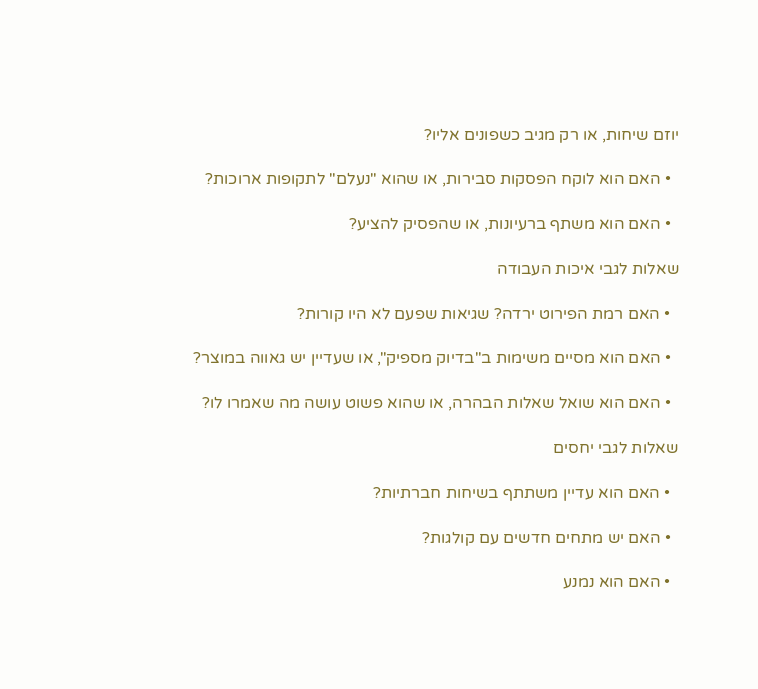יוזם שיחות, או רק מגיב כשפונים אליו?

  • האם הוא לוקח הפסקות סבירות, או שהוא "נעלם" לתקופות ארוכות?

  • האם הוא משתף ברעיונות, או שהפסיק להציע?

שאלות לגבי איכות העבודה

  • האם רמת הפירוט ירדה? שגיאות שפעם לא היו קורות?

  • האם הוא מסיים משימות ב"בדיוק מספיק", או שעדיין יש גאווה במוצר?

  • האם הוא שואל שאלות הבהרה, או שהוא פשוט עושה מה שאמרו לו?

שאלות לגבי יחסים

  • האם הוא עדיין משתתף בשיחות חברתיות?

  • האם יש מתחים חדשים עם קולגות?

  • האם הוא נמנע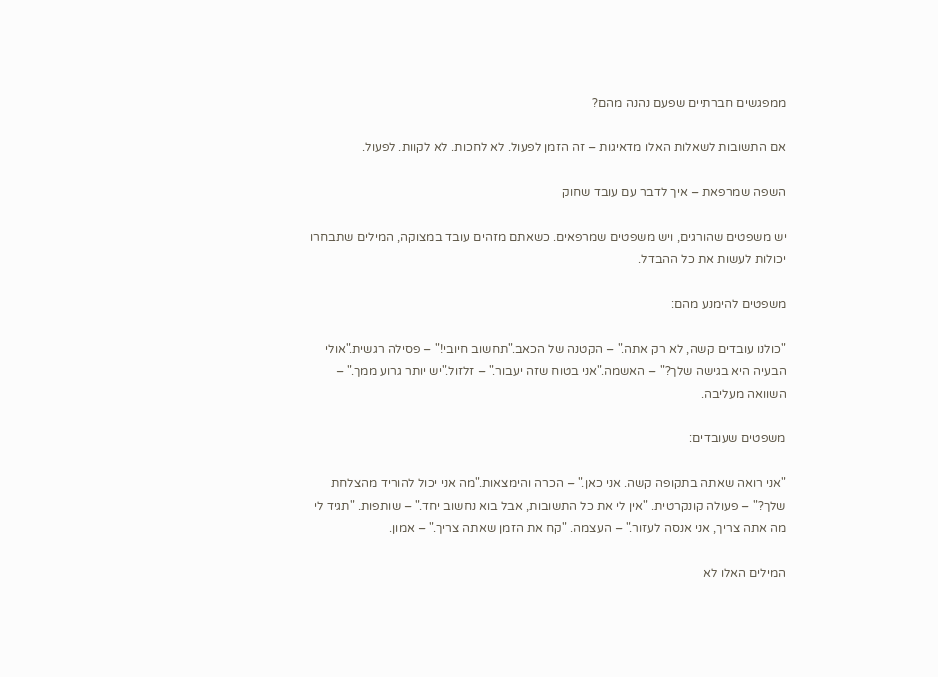ממפגשים חברתיים שפעם נהנה מהם?

אם התשובות לשאלות האלו מדאיגות – זה הזמן לפעול. לא לחכות. לא לקוות. לפעול.

השפה שמרפאת – איך לדבר עם עובד שחוק

יש משפטים שהורגים, ויש משפטים שמרפאים. כשאתם מזהים עובד במצוקה, המילים שתבחרו יכולות לעשות את כל ההבדל.

משפטים להימנע מהם:

"כולנו עובדים קשה, לא רק אתה." – הקטנה של הכאב."תחשוב חיובי!" – פסילה רגשית."אולי הבעיה היא בגישה שלך?" – האשמה."אני בטוח שזה יעבור." – זלזול."יש יותר גרוע ממך." – השוואה מעליבה.

משפטים שעובדים:

"אני רואה שאתה בתקופה קשה. אני כאן." – הכרה והימצאות."מה אני יכול להוריד מהצלחת שלך?" – פעולה קונקרטית. "אין לי את כל התשובות, אבל בוא נחשוב יחד." – שותפות. "תגיד לי מה אתה צריך, אני אנסה לעזור." – העצמה. "קח את הזמן שאתה צריך." – אמון.

המילים האלו לא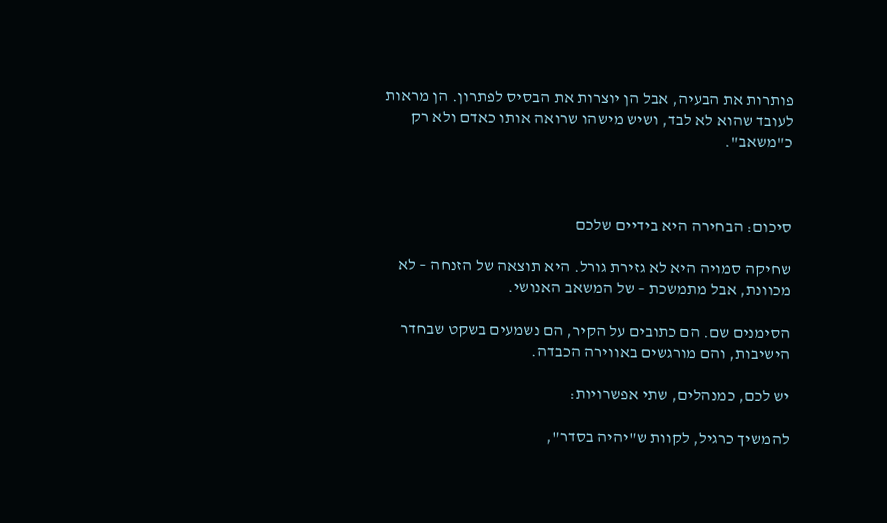פותרות את הבעיה, אבל הן יוצרות את הבסיס לפתרון. הן מראות לעובד שהוא לא לבד, ושיש מישהו שרואה אותו כאדם ולא רק כ"משאב".



סיכום: הבחירה היא בידיים שלכם

שחיקה סמויה היא לא גזירת גורל. היא תוצאה של הזנחה – לא מכוונת, אבל מתמשכת – של המשאב האנושי.

הסימנים שם. הם כתובים על הקיר, הם נשמעים בשקט שבחדר הישיבות, והם מורגשים באווירה הכבדה.

יש לכם, כמנהלים, שתי אפשרויות:

להמשיך כרגיל, לקוות ש"יהיה בסדר",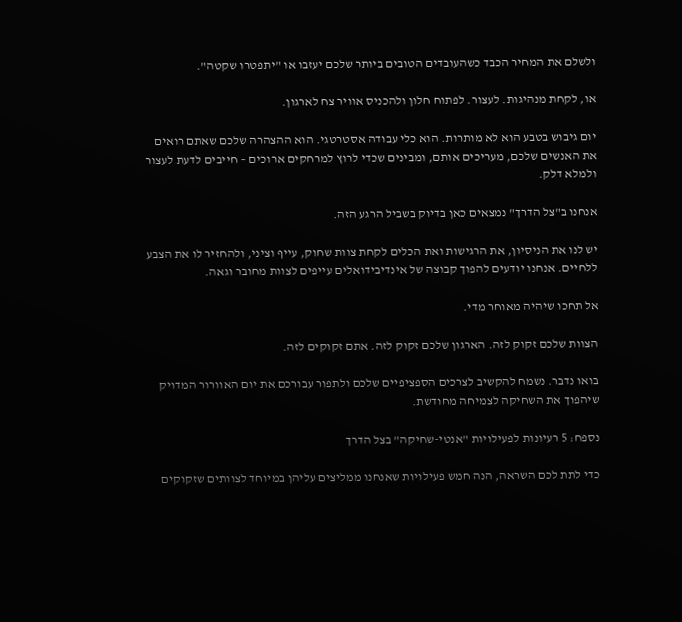ולשלם את המחיר הכבד כשהעובדים הטובים ביותר שלכם יעזבו או "יתפטרו שקטה".

או, לקחת מנהיגות. לעצור. לפתוח חלון ולהכניס אוויר צח לארגון.

יום גיבוש בטבע הוא לא מותרות. הוא כלי עבודה אסטרטגי. הוא ההצהרה שלכם שאתם רואים את האנשים שלכם, מעריכים אותם, ומבינים שכדי לרוץ למרחקים ארוכים – חייבים לדעת לעצור ולמלא דלק.

אנחנו ב"צל הדרך" נמצאים כאן בדיוק בשביל הרגע הזה.

יש לנו את הניסיון, את הרגישות ואת הכלים לקחת צוות שחוק, עייף וציני, ולהחזיר לו את הצבע ללחיים. אנחנו יודעים להפוך קבוצה של אינדיבידואלים עייפים לצוות מחובר וגאה.

אל תחכו שיהיה מאוחר מדי.

הצוות שלכם זקוק לזה. הארגון שלכם זקוק לזה. אתם זקוקים לזה.

בואו נדבר. נשמח להקשיב לצרכים הספציפיים שלכם ולתפור עבורכם את יום האוורור המדויק שיהפוך את השחיקה לצמיחה מחודשת.

נספח: 5 רעיונות לפעילויות "אנטי-שחיקה" בצל הדרך

כדי לתת לכם השראה, הנה חמש פעילויות שאנחנו ממליצים עליהן במיוחד לצוותים שזקוקים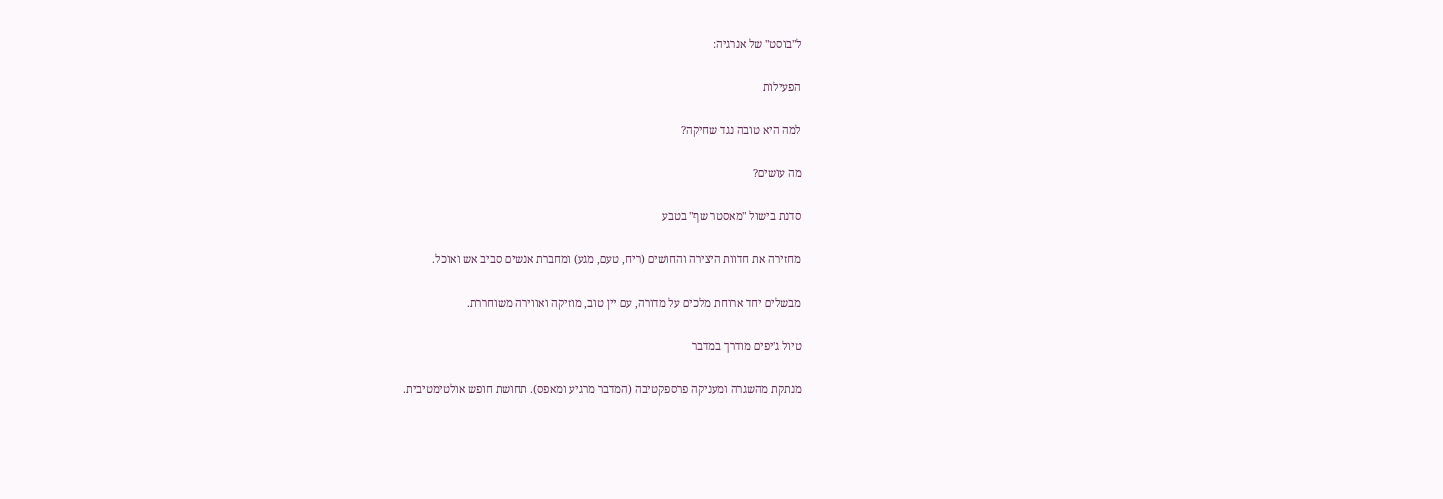ל"בוסט" של אנרגיה:

הפעילות

למה היא טובה נגד שחיקה?

מה עושים?

סדנת בישול "מאסטר שף" בטבע

מחזירה את חדוות היצירה והחושים (ריח, טעם, מגע) ומחברת אנשים סביב אש ואוכל.

מבשלים יחד ארוחת מלכים על מדורה, עם יין טוב, מוזיקה ואווירה משוחררת.

טיול ג'יפים מודרך במדבר

מנתקת מהשגרה ומעניקה פרספקטיבה (המדבר מרגיע ומאפס). תחושת חופש אולטימטיבית.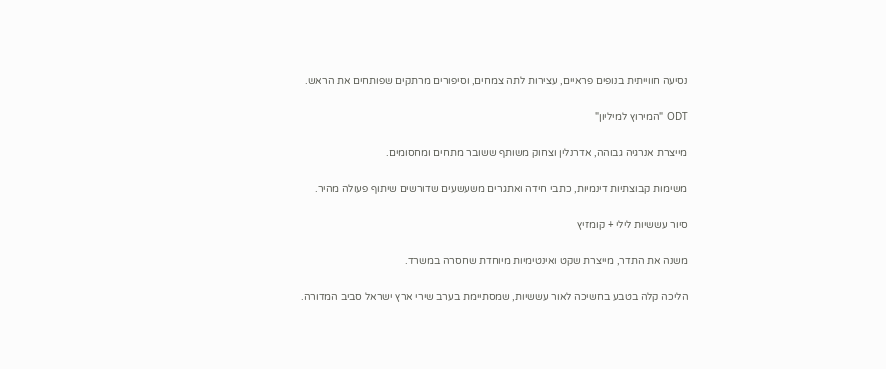נסיעה חווייתית בנופים פראיים, עצירות לתה צמחים, וסיפורים מרתקים שפותחים את הראש.

ODT "המירוץ למיליון"

מייצרת אנרגיה גבוהה, אדרנלין וצחוק משותף ששובר מתחים ומחסומים.

משימות קבוצתיות דינמיות, כתבי חידה ואתגרים משעשעים שדורשים שיתוף פעולה מהיר.

סיור עששיות לילי + קומזיץ

משנה את התדר, מייצרת שקט ואינטימיות מיוחדת שחסרה במשרד.

הליכה קלה בטבע בחשיכה לאור עששיות, שמסתיימת בערב שירי ארץ ישראל סביב המדורה.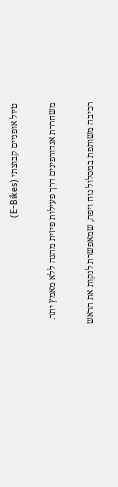טיול אופניים קבוצתי (E-Bikes)

משחררת אנדורפינים דרך פעילות פיזית מהנה ללא מאמץ יתר.

רכיבה משותפת במסלול נוח ויפה, שמאפשרת לנקות את הראש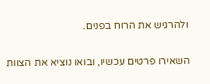ולהרגיש את הרוח בפנים.

השאירו פרטים עכשיו, ובואו נוציא את הצוות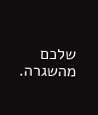שלכם מהשגרה.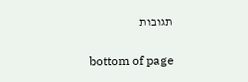תגובות


bottom of page